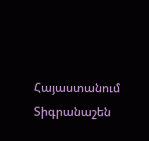Հայաստանում Տիգրանաշեն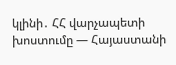կլինի․ ՀՀ վարչապետի խոստումը — Հայաստանի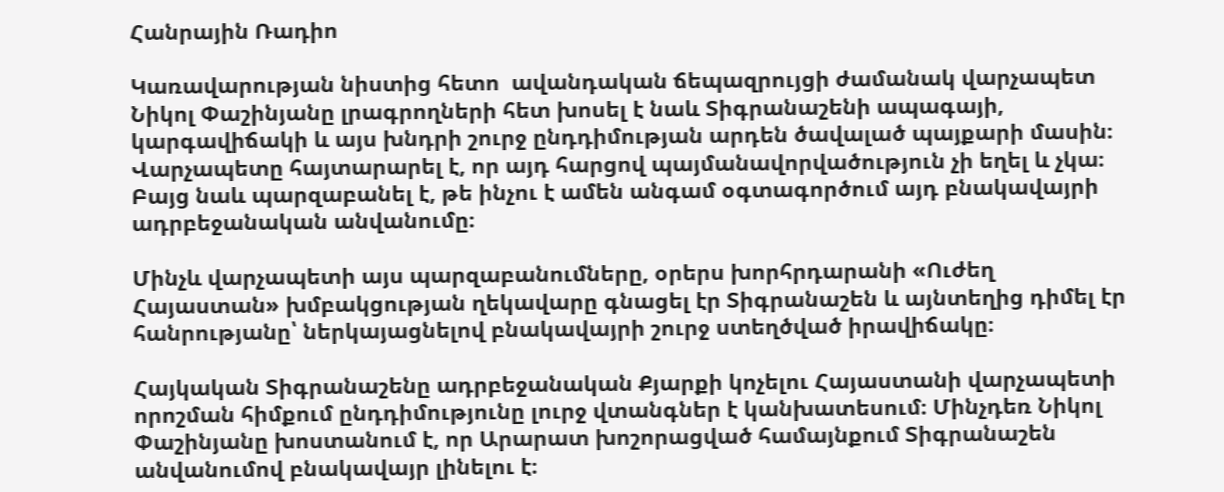Հանրային Ռադիո

Կառավարության նիստից հետո  ավանդական ճեպազրույցի ժամանակ վարչապետ Նիկոլ Փաշինյանը լրագրողների հետ խոսել է նաև Տիգրանաշենի ապագայի, կարգավիճակի և այս խնդրի շուրջ ընդդիմության արդեն ծավալած պայքարի մասին։ Վարչապետը հայտարարել է, որ այդ հարցով պայմանավորվածություն չի եղել և չկա։ Բայց նաև պարզաբանել է, թե ինչու է ամեն անգամ օգտագործում այդ բնակավայրի ադրբեջանական անվանումը։

Մինչև վարչապետի այս պարզաբանումները, օրերս խորհրդարանի «Ուժեղ Հայաստան» խմբակցության ղեկավարը գնացել էր Տիգրանաշեն և այնտեղից դիմել էր հանրությանը՝ ներկայացնելով բնակավայրի շուրջ ստեղծված իրավիճակը։

Հայկական Տիգրանաշենը ադրբեջանական Քյարքի կոչելու Հայաստանի վարչապետի որոշման հիմքում ընդդիմությունը լուրջ վտանգներ է կանխատեսում։ Մինչդեռ Նիկոլ Փաշինյանը խոստանում է, որ Արարատ խոշորացված համայնքում Տիգրանաշեն անվանումով բնակավայր լինելու է։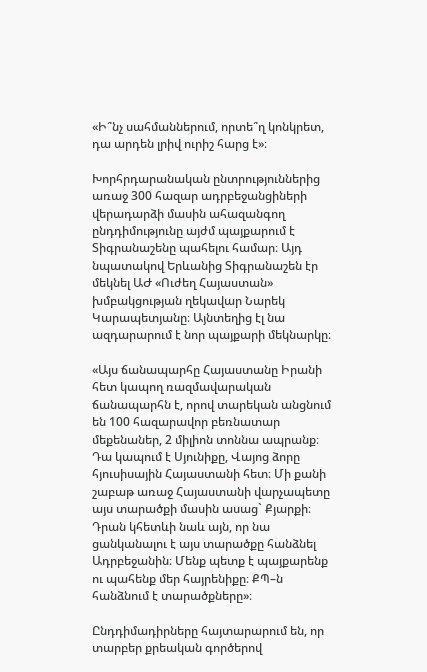«Ի՞նչ սահմաններում, որտե՞ղ կոնկրետ, դա արդեն լրիվ ուրիշ հարց է»։

Խորհրդարանական ընտրություններից առաջ 300 հազար ադրբեջանցիների վերադարձի մասին ահազանգող ընդդիմությունը այժմ պայքարում է Տիգրանաշենը պահելու համար։ Այդ նպատակով Երևանից Տիգրանաշեն էր մեկնել ԱԺ «Ուժեղ Հայաստան» խմբակցության ղեկավար Նարեկ Կարապետյանը։ Այնտեղից էլ նա ազդարարում է նոր պայքարի մեկնարկը։

«Այս ճանապարհը Հայաստանը Իրանի հետ կապող ռազմավարական ճանապարհն է, որով տարեկան անցնում են 100 հազարավոր բեռնատար մեքենաներ, 2 միլիոն տոննա ապրանք։ Դա կապում է Սյունիքը, Վայոց ձորը հյուսիսային Հայաստանի հետ։ Մի քանի շաբաթ առաջ Հայաստանի վարչապետը այս տարածքի մասին ասաց` Քյարքի։ Դրան կհետևի նաև այն, որ նա ցանկանալու է այս տարածքը հանձնել Ադրբեջանին։ Մենք պետք է պայքարենք ու պահենք մեր հայրենիքը։ ՔՊ–ն հանձնում է տարածքները»։

Ընդդիմադիրները հայտարարում են, որ տարբեր քրեական գործերով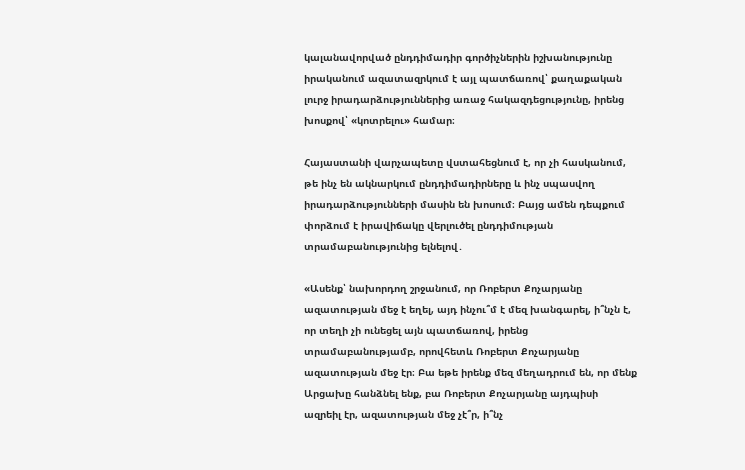կալանավորված ընդդիմադիր գործիչներին իշխանությունը իրականում ազատազրկում է այլ պատճառով՝ քաղաքական լուրջ իրադարձություններից առաջ հակազդեցությունը, իրենց խոսքով՝ «կոտրելու» համար։

Հայաստանի վարչապետը վստահեցնում է, որ չի հասկանում, թե ինչ են ակնարկում ընդդիմադիրները և ինչ սպասվող իրադարձությունների մասին են խոսում։ Բայց ամեն դեպքում փորձում է իրավիճակը վերլուծել ընդդիմության տրամաբանությունից ելնելով․

«Ասենք՝ նախորդող շրջանում, որ Ռոբերտ Քոչարյանը ազատության մեջ է եղել, այդ ինչու՞մ է մեզ խանգարել, ի՞նչն է, որ տեղի չի ունեցել այն պատճառով, իրենց տրամաբանությամբ, որովհետև Ռոբերտ Քոչարյանը ազատության մեջ էր։ Բա եթե իրենք մեզ մեղադրում են, որ մենք Արցախը հանձնել ենք, բա Ռոբերտ Քոչարյանը այդպիսի ազրեիլ էր, ազատության մեջ չէ՞ր, ի՞նչ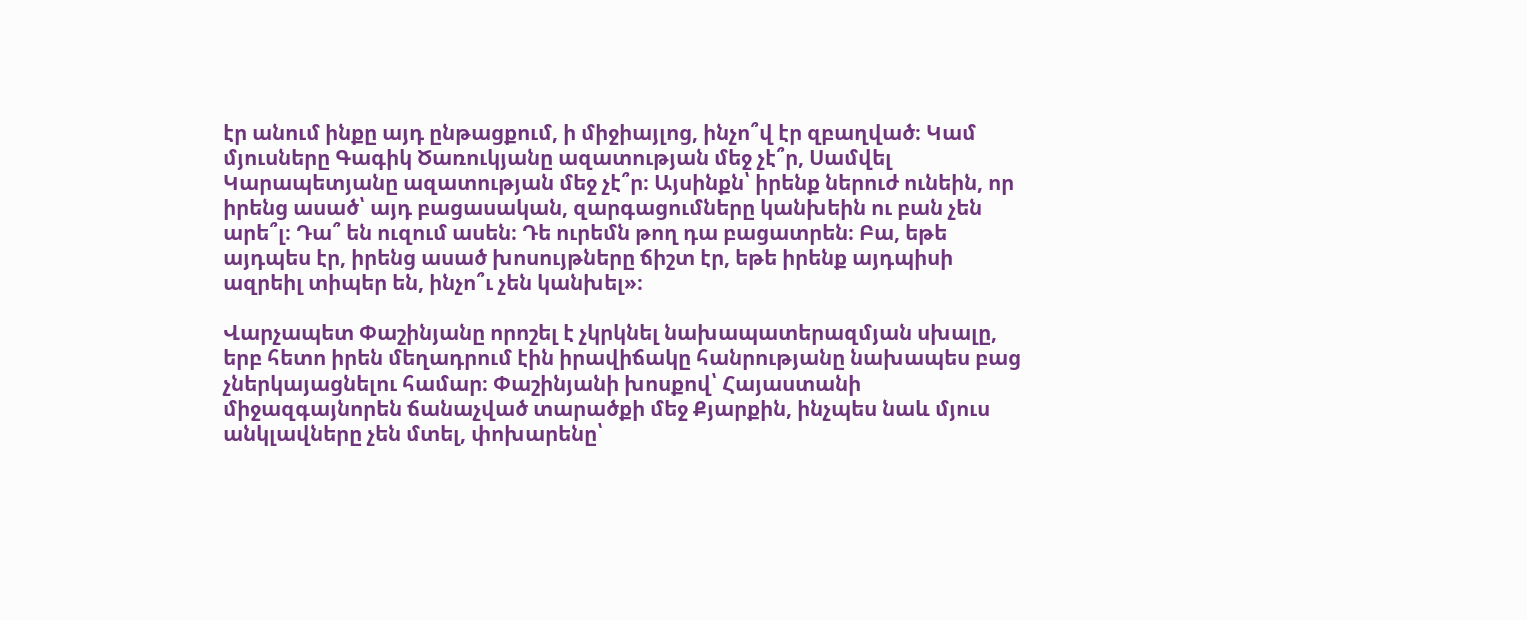էր անում ինքը այդ ընթացքում, ի միջիայլոց, ինչո՞վ էր զբաղված։ Կամ մյուսները Գագիկ Ծառուկյանը ազատության մեջ չէ՞ր, Սամվել Կարապետյանը ազատության մեջ չէ՞ր։ Այսինքն՝ իրենք ներուժ ունեին, որ իրենց ասած՝ այդ բացասական, զարգացումները կանխեին ու բան չեն արե՞լ։ Դա՞ են ուզում ասեն։ Դե ուրեմն թող դա բացատրեն։ Բա, եթե այդպես էր, իրենց ասած խոսույթները ճիշտ էր, եթե իրենք այդպիսի ազրեիլ տիպեր են, ինչո՞ւ չեն կանխել»։

Վարչապետ Փաշինյանը որոշել է չկրկնել նախապատերազմյան սխալը, երբ հետո իրեն մեղադրում էին իրավիճակը հանրությանը նախապես բաց չներկայացնելու համար։ Փաշինյանի խոսքով՝ Հայաստանի միջազգայնորեն ճանաչված տարածքի մեջ Քյարքին, ինչպես նաև մյուս անկլավները չեն մտել, փոխարենը՝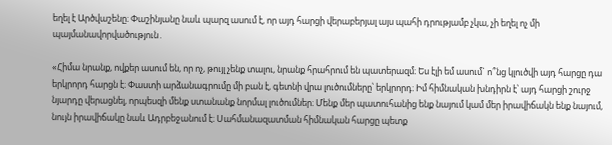եղել է Արծվաշենը։ Փաշինյանը նաև պարզ ասում է, որ այդ հարցի վերաբերյալ այս պահի դրությամբ չկա, չի եղել ոչ մի պայմանավորվածություն․

«Հիմա նրանք, ովքեր ասում են, որ ոչ, թույլ չենք տալու, նրանք հրահրում են պատերազմ։ Ես էլի եմ ասում` ո՞նց կլուծվի այդ հարցը դա երկրորդ հարցն է։ Փաստի արձանագրումը մի բան է, գետնի վրա լուծումները՝ երկրորդ։ Իմ հիմնական խնդիրն է՝ այդ հարցի շուրջ նյարդը վերացնել, որպեսզի մենք ստանանք նորմալ լուծումներ։ Մենք մեր պատուհանից ենք նայում կամ մեր իրավիճակն ենք նայում, նույն իրավիճակը նաև Ադրբեջանում է։ Սահմանազատման հիմնական հարցը պետք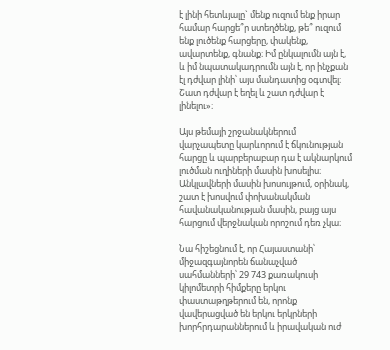է լինի հետևյալը` մենք ուզում ենք իրար համար հարցե՞ր ստեղծենք, թե՞ ուզում ենք լուծենք հարցերը, փակենք, ավարտենք, գնանք։ Իմ ընկալումն այն է, և իմ նպատակադրումն այն է, որ ինչքան էլ դժվար լինի՝ այս մանդատից օգտվել։ Շատ դժվար է եղել և շատ դժվար է լինելու»։

Այս թեմայի շրջանակներում վարչապետը կարևորում է ճկունության հարցը և պարբերաբար դա է ակնարկում լուծման ուղիների մասին խոսելիս։ Անկլավների մասին խոսույթում, օրինակ, շատ է խոսվում փոխանակման հավանականության մասին, բայց այս հարցում վերջնական որոշում դեռ չկա։

Նա հիշեցնում է, որ Հայաստանի՝ միջազգայնորեն ճանաչված սահմանների՝ 29 743 քառակուսի կիլոմետրի հիմքերը երկու փաստաթղթերում են, որոնք վավերացված են երկու երկրների խորհրդարաններում և իրավական ուժ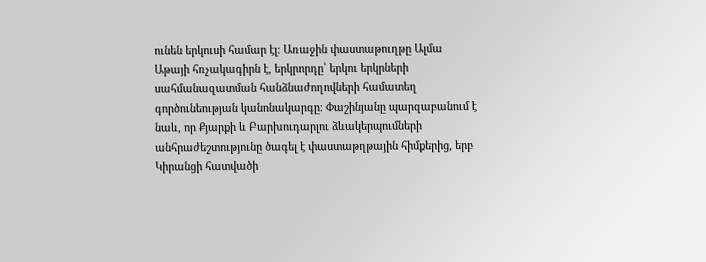ունեն երկուսի համար էլ։ Առաջին փաստաթուղթը Ալմա Աթայի հռչակագիրն է, երկրորդը՝ երկու երկրների սահմանազատման հանձնաժողովների համատեղ գործունեության կանոնակարգը։ Փաշինյանը պարզաբանում է նաև, որ Քյարքի և Բարխուդարլու ձևակերպումների անհրաժեշտությունը ծագել է փաստաթղթային հիմքերից, երբ Կիրանցի հատվածի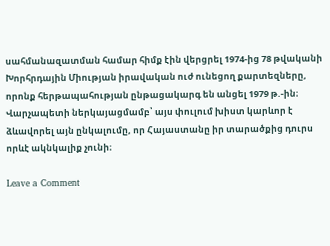սահմանազատման համար հիմք էին վերցրել 1974-ից 78 թվականի Խորհրդային Միության իրավական ուժ ունեցող քարտեզները, որոնք հերթապահության ընթացակարգ են անցել 1979 թ.-ին։ Վարչապետի ներկայացմամբ՝ այս փուլում խիստ կարևոր է ձևավորել այն ընկալումը, որ Հայաստանը իր տարածքից դուրս որևէ ակնկալիք չունի։

Leave a Comment